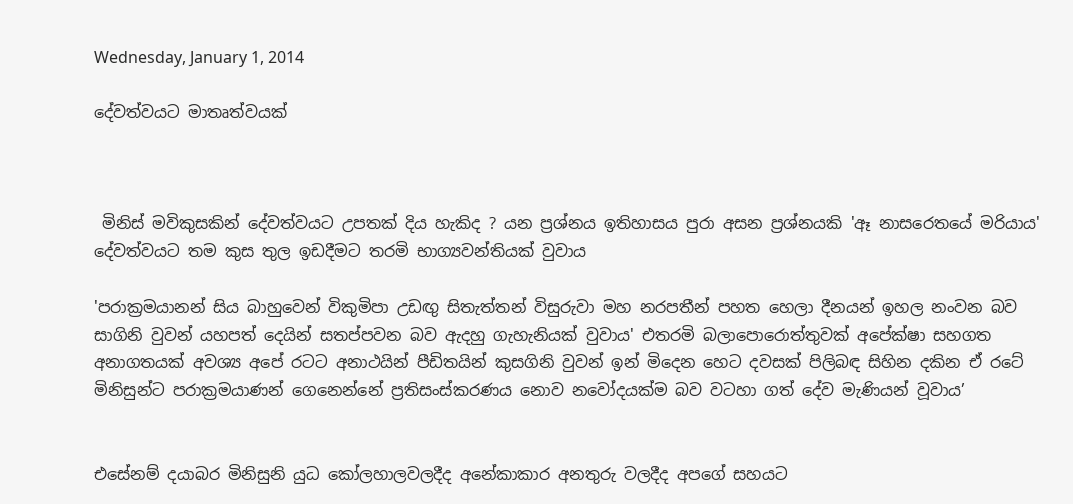Wednesday, January 1, 2014

දේවත්වයට මාතෘත්වයක්



 මිනිස් මවිකුසකින් දේවත්වයට උපතක් දිය හැකිද ? යන ප්‍රශ්නය ඉතිහාසය පුරා අසන ප්‍රශ්නයකි 'ඈ නාසරෙතයේ මරියාය' දේවත්වයට තම කුස තුල ඉඩදීමට තරමි භාග්‍යවන්තියක් වුවාය

'පරාක්‍රමයානන් සිය බාහුවෙන් විකුමිපා උඩඟු සිතැත්තන් විසුරුවා මහ නරපතීන් පහත හෙලා දීනයන් ඉහල නංවන බව සාගිනි වුවන් යහපත් දෙයින් සතප්පවන බව ඇදහු ගැහැනියක් වුවාය' එතරමි බලාපොරොත්තුවක් අපේක්ෂා සහගත අනාගතයක් අවශ්‍ය අපේ රටට අනාථයින් පීඩිතයින් කුසගිනි වුවන් ඉන් මිදෙන හෙට දවසක් පිලිබඳ සිහින දකින ඒ රටේ මිනිසුන්ට පරාක්‍රමයාණන් ගෙනෙන්නේ ප්‍රතිසංස්කරණය නොව නවෝදයක්ම බව වටහා ගත් දේව මැණියන් වූවාය’


එසේනම් දයාබර මිනිසුනි යුධ කෝලහාලවලදීද අනේකාකාර අනතුරු වලදීද අපගේ සහයට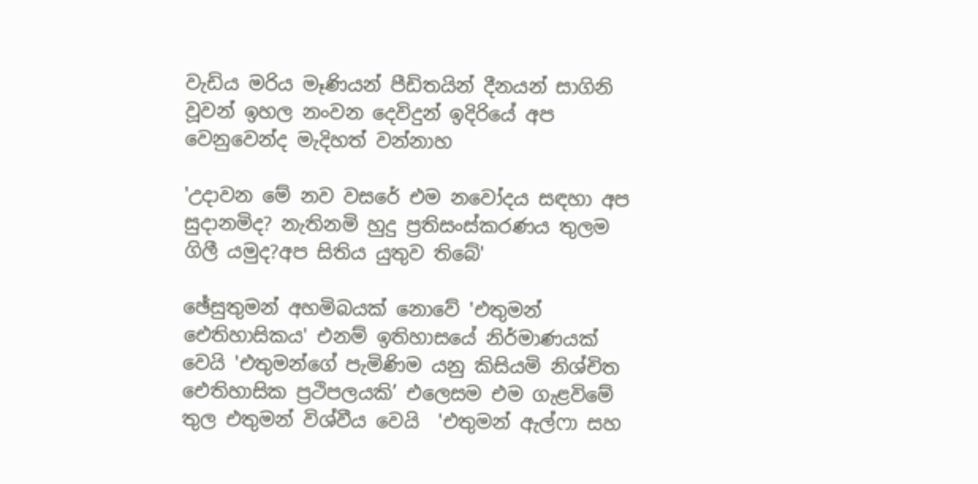වැඩිය මරිය මෑණියන් පීඩිතයින් දීනයන් සාගිනි වූවන් ඉහල නංවන දෙවිදුන් ඉදිරියේ අප වෙනුවෙන්ද මැදිහත් වන්නාහ

'උදාවන මේ නව වසරේ එම නවෝදය සඳහා අප සුදානමිද? නැතිනමි හුදු ප්‍රතිසංස්කරණය තුලම ගිලී යමුද?අප සිතිය යුතුව තිබේ'

ඡේසුතුමන් අහමිබයක් නොවේ 'එතුමන් ඓතිහාසිකය' එනම් ඉතිහාසයේ නිර්මාණයක් වෙයි 'එතුමන්ගේ පැමිණිම යනු කිසියමි නිශ්චිත ඓතිහාසික ප්‍රථිපලයකි’ එලෙසම එම ගැළවිමේ තුල එතුමන් විශ්වීය වෙයි  'එතුමන් ඇල්ෆා සහ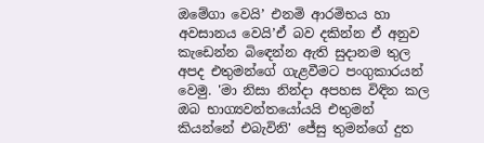ඔමේගා වෙයි’ එනමි ආරමිභය හා අවසානය වෙයි’ඒ බව දකින්න ඒ අනුව කැඩෙන්න බිඳෙන්න ඇති සුදානම තුල අපද එතුමන්ගේ ගැළවීමට පංගුකාරයන් වෙමු. 'මා නිසා නින්දා අපහස විඳින කල ඔබ භාග්‍යවන්තයෝයයි එතුමන් කියන්නේ එබැවිනි' ජේසු තුමන්ගේ දුත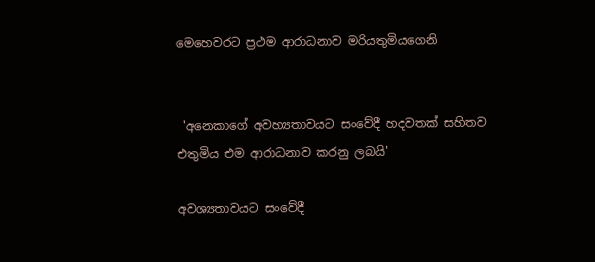මෙහෙවරට ප්‍රථම ආරාධනාව මරියතුමියගෙනි


 'අනෙකාගේ අවහ්‍යතාවයට සංවේදී හදවතක් සහිතව එතුමිය එම ආරාධනාව කරනු ලබයි'

අවශ්‍යතාවයට සංවේදී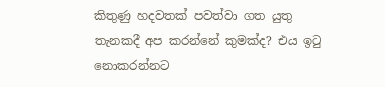කිතුණු හදවතක් පවත්වා ගත යුතු තැනකදී අප කරන්නේ කුමක්ද? එය ඉටු නොකරන්නට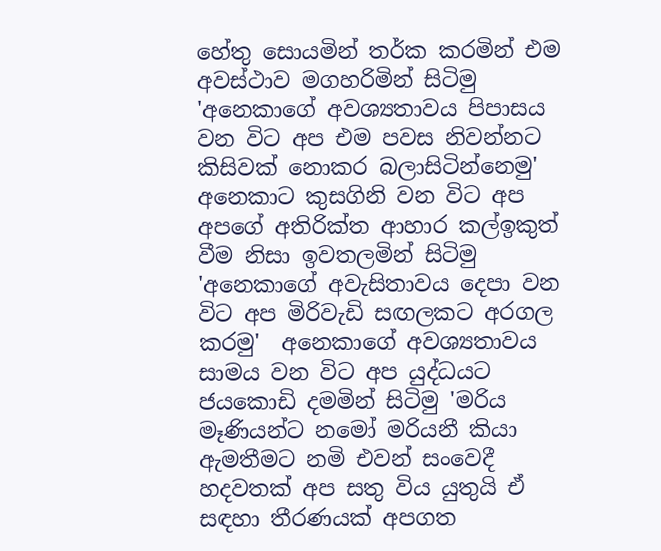හේතු සොයමින් තර්ක කරමින් එම අවස්ථාව මගහරිමින් සිටිමු  'අනෙකාගේ අවශ්‍යතාවය පිපාසය වන විට අප එම පවස නිවන්නට කිසිවක් නොකර බලාසිටින්නෙමු'  අනෙකාට කුසගිනි වන විට අප අපගේ අතිරික්ත ආහාර කල්ඉකුත් වීම නිසා ඉවතලමින් සිටිමු  'අනෙකාගේ අවැසිතාවය දෙපා වන විට අප මිරිවැඩි සඟලකට අරගල කරමු'  අනෙකාගේ අවශ්‍යතාවය සාමය වන විට අප යුද්ධයට ජයකොඩි දමමින් සිටිමු 'මරිය මෑණියන්ට නමෝ මරියනී කියා ඇමතීමට නමි එවන් සංවෙදී හදවතක් අප සතු විය යුතුයි ඒ සඳහා තීරණයක් අපගත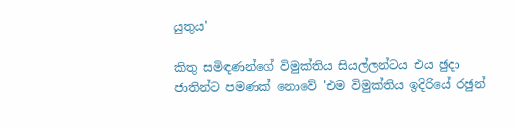යුතුය'

කිතු සමිඳණන්ගේ විමුක්තිය සියල්ලන්ටය එය ඡුදා ජාතින්ට පමණක් නොවේ 'එම විමුක්තිය ඉදිරියේ රඡුන්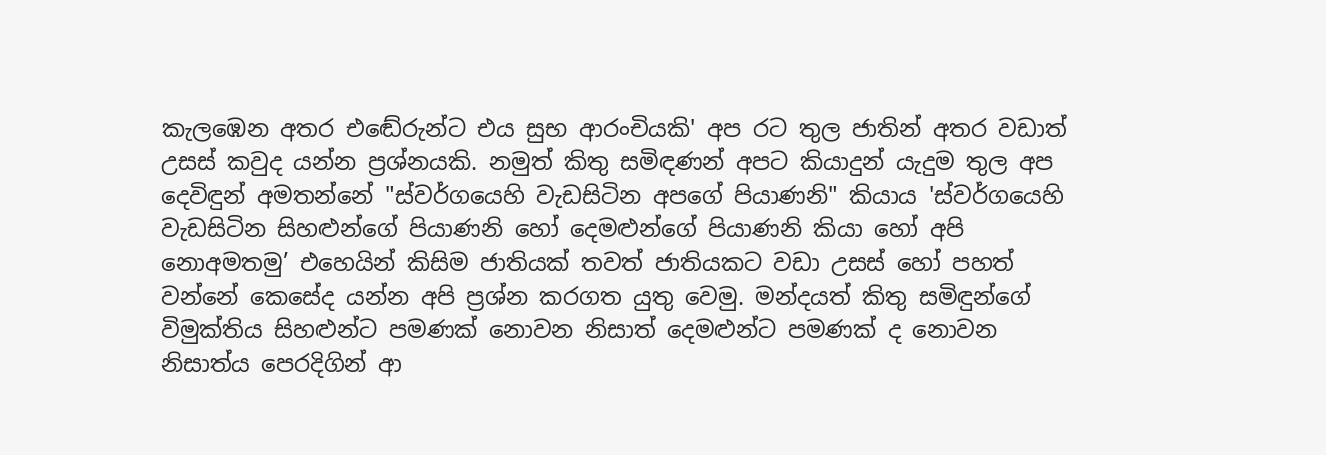කැලඹෙන අතර එඬේරුන්ට එය සුභ ආරංචියකි' අප රට තුල ජාතින් අතර වඩාත් උසස් කවුද යන්න ප්‍රශ්නයකි. නමුත් කිතු සමිඳණන් අපට කියාදුන් යැදුම තුල අප දෙවිඳුන් අමතන්නේ "ස්වර්ගයෙහි වැඩසිටින අපගේ පියාණනි" කියාය 'ස්වර්ගයෙහි වැඩසිටින සිහළුන්ගේ පියාණනි හෝ දෙමළුන්ගේ පියාණනි කියා හෝ අපි නොඅමතමු’ එහෙයින් කිසිම ජාතියක් තවත් ජාතියකට වඩා උසස් හෝ පහත් වන්නේ කෙසේද යන්න අපි ප්‍රශ්න කරගත යුතු වෙමු. මන්දයත් කිතු සමිඳුන්ගේ විමුක්තිය සිහළුන්ට පමණක් නොවන නිසාත් දෙමළුන්ට පමණක් ද නොවන නිසාත්ය පෙරදිගින් ආ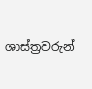ශාස්ත්‍රවරුන්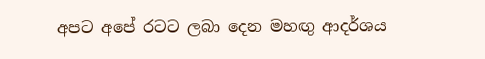අපට අපේ රටට ලබා දෙන මහඟු ආදර්ශය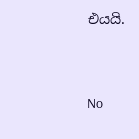එයයි.




No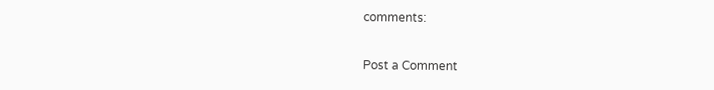comments:

Post a Comment